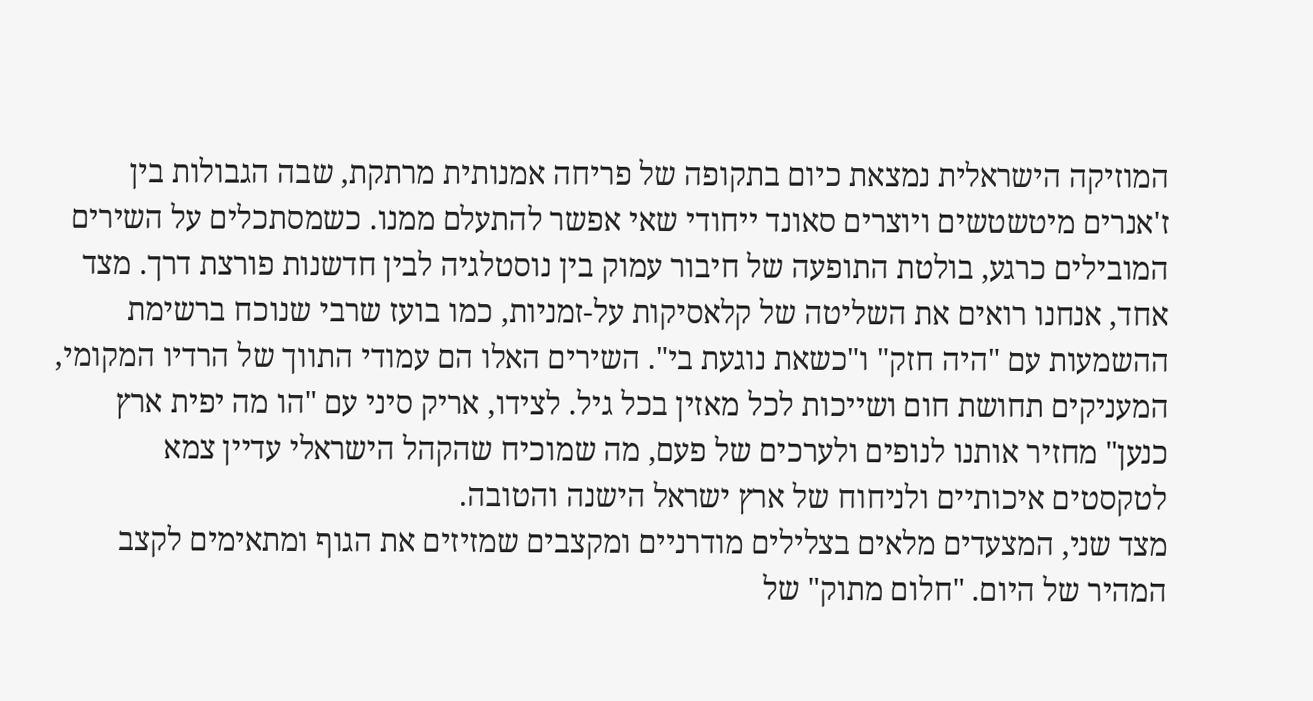המוזיקה הישראלית נמצאת כיום בתקופה של פריחה אמנותית מרתקת, שבה הגבולות בין ז'אנרים מיטשטשים ויוצרים סאונד ייחודי שאי אפשר להתעלם ממנו. כשמסתכלים על השירים המובילים כרגע, בולטת התופעה של חיבור עמוק בין נוסטלגיה לבין חדשנות פורצת דרך. מצד אחד, אנחנו רואים את השליטה של קלאסיקות על-זמניות, כמו בועז שרבי שנוכח ברשימת ההשמעות עם "היה חזק" ו"כשאת נוגעת בי". השירים האלו הם עמודי התווך של הרדיו המקומי, המעניקים תחושת חום ושייכות לכל מאזין בכל גיל. לצידו, אריק סיני עם "הו מה יפית ארץ כנען" מחזיר אותנו לנופים ולערכים של פעם, מה שמוכיח שהקהל הישראלי עדיין צמא לטקסטים איכותיים ולניחוח של ארץ ישראל הישנה והטובה.
מצד שני, המצעדים מלאים בצלילים מודרניים ומקצבים שמזיזים את הגוף ומתאימים לקצב המהיר של היום. "חלום מתוק" של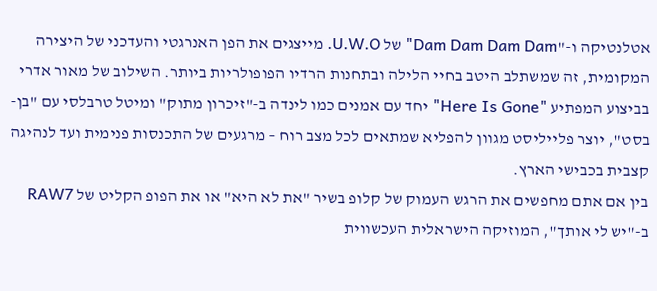אטלנטיקה ו-"Dam Dam Dam Dam" של U.W.O. מייצגים את הפן האנרגטי והעדכני של היצירה המקומית, זה שמשתלב היטב בחיי הלילה ובתחנות הרדיו הפופולריות ביותר. השילוב של מאור אדרי בביצוע המפתיע "Here Is Gone" יחד עם אמנים כמו לינדה ב-"זיכרון מתוק" ומיטל טרבלסי עם "בן-בסט", יוצר פלייליסט מגוון להפליא שמתאים לכל מצב רוח – מרגעים של התכנסות פנימית ועד לנהיגה קצבית בכבישי הארץ.
בין אם אתם מחפשים את הרגש העמוק של קלופ בשיר "את לא היא" או את הפופ הקליט של RAW7 ב-"יש לי אותך", המוזיקה הישראלית העכשווית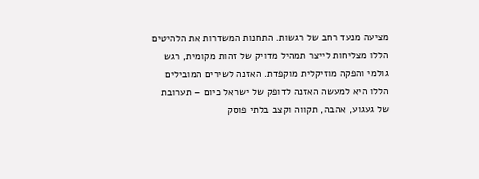מציעה מנעד רחב של רגשות. התחנות המשדרות את הלהיטים הללו מצליחות לייצר תמהיל מדויק של זהות מקומית, רגש גולמי והפקה מוזיקלית מוקפדת. האזנה לשירים המובילים הללו היא למעשה האזנה לדופק של ישראל כיום – תערובת של געגוע, אהבה, תקווה וקצב בלתי פוסק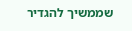שממשיך להגדיר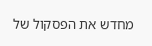מחדש את הפסקול של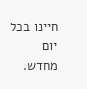חיינו בכל יום מחדש.